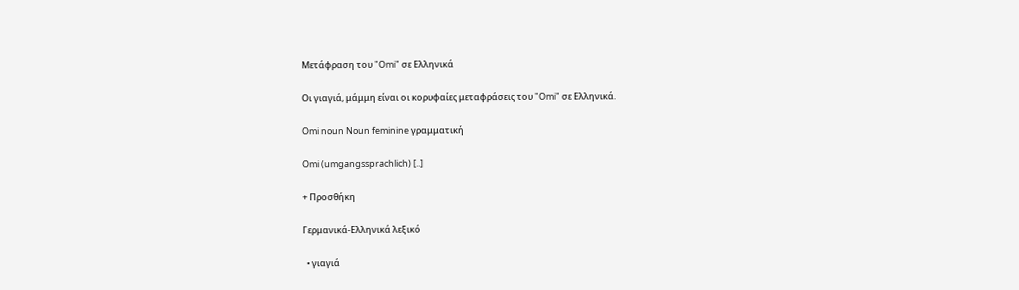Μετάφραση του "Omi" σε Ελληνικά

Οι γιαγιά, μάμμη είναι οι κορυφαίες μεταφράσεις του "Omi" σε Ελληνικά.

Omi noun Noun feminine γραμματική

Omi (umgangssprachlich) [..]

+ Προσθήκη

Γερμανικά-Ελληνικά λεξικό

  • γιαγιά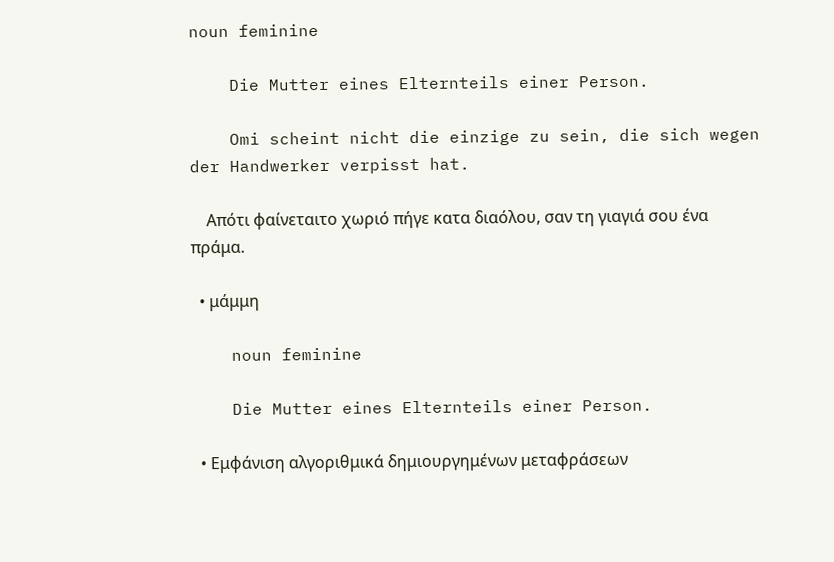noun feminine

    Die Mutter eines Elternteils einer Person.

    Omi scheint nicht die einzige zu sein, die sich wegen der Handwerker verpisst hat.

    Απότι φαίνεταιτο χωριό πήγε κατα διαόλου, σαν τη γιαγιά σου ένα πράμα.

  • μάμμη

    noun feminine

    Die Mutter eines Elternteils einer Person.

  • Εμφάνιση αλγοριθμικά δημιουργημένων μεταφράσεων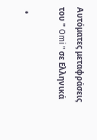Αυτόματες μεταφράσεις του " Omi " σε Ελληνικά

  •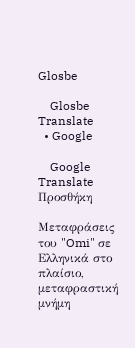Glosbe

    Glosbe Translate
  • Google

    Google Translate
Προσθήκη

Μεταφράσεις του "Omi" σε Ελληνικά στο πλαίσιο, μεταφραστική μνήμη